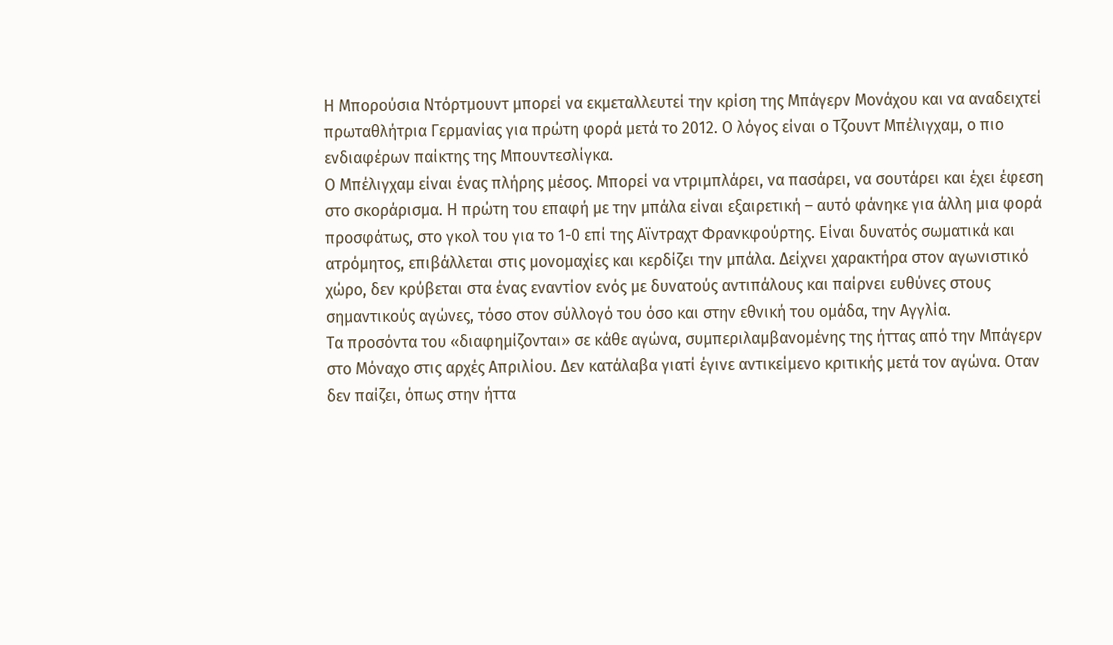Η Μπορούσια Ντόρτμουντ μπορεί να εκμεταλλευτεί την κρίση της Μπάγερν Μονάχου και να αναδειχτεί πρωταθλήτρια Γερμανίας για πρώτη φορά μετά το 2012. Ο λόγος είναι ο Τζουντ Μπέλιγχαμ, ο πιο ενδιαφέρων παίκτης της Μπουντεσλίγκα.
Ο Μπέλιγχαμ είναι ένας πλήρης μέσος. Μπορεί να ντριμπλάρει, να πασάρει, να σουτάρει και έχει έφεση στο σκοράρισμα. Η πρώτη του επαφή με την μπάλα είναι εξαιρετική – αυτό φάνηκε για άλλη μια φορά προσφάτως, στο γκολ του για το 1-0 επί της Αϊντραχτ Φρανκφούρτης. Είναι δυνατός σωματικά και ατρόμητος, επιβάλλεται στις μονομαχίες και κερδίζει την μπάλα. Δείχνει χαρακτήρα στον αγωνιστικό χώρο, δεν κρύβεται στα ένας εναντίον ενός με δυνατούς αντιπάλους και παίρνει ευθύνες στους σημαντικούς αγώνες, τόσο στον σύλλογό του όσο και στην εθνική του ομάδα, την Αγγλία.
Τα προσόντα του «διαφημίζονται» σε κάθε αγώνα, συμπεριλαμβανομένης της ήττας από την Μπάγερν στο Μόναχο στις αρχές Απριλίου. Δεν κατάλαβα γιατί έγινε αντικείμενο κριτικής μετά τον αγώνα. Οταν δεν παίζει, όπως στην ήττα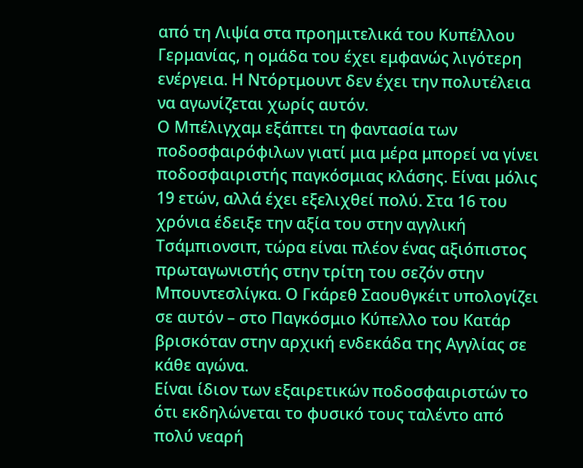από τη Λιψία στα προημιτελικά του Κυπέλλου Γερμανίας, η ομάδα του έχει εμφανώς λιγότερη ενέργεια. Η Ντόρτμουντ δεν έχει την πολυτέλεια να αγωνίζεται χωρίς αυτόν.
Ο Μπέλιγχαμ εξάπτει τη φαντασία των ποδοσφαιρόφιλων γιατί μια μέρα μπορεί να γίνει ποδοσφαιριστής παγκόσμιας κλάσης. Είναι μόλις 19 ετών, αλλά έχει εξελιχθεί πολύ. Στα 16 του χρόνια έδειξε την αξία του στην αγγλική Τσάμπιονσιπ, τώρα είναι πλέον ένας αξιόπιστος πρωταγωνιστής στην τρίτη του σεζόν στην Μπουντεσλίγκα. Ο Γκάρεθ Σαουθγκέιτ υπολογίζει σε αυτόν – στο Παγκόσμιο Κύπελλο του Κατάρ βρισκόταν στην αρχική ενδεκάδα της Αγγλίας σε κάθε αγώνα.
Είναι ίδιον των εξαιρετικών ποδοσφαιριστών το ότι εκδηλώνεται το φυσικό τους ταλέντο από πολύ νεαρή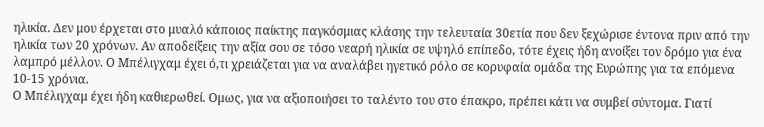ηλικία. Δεν μου έρχεται στο μυαλό κάποιος παίκτης παγκόσμιας κλάσης την τελευταία 30ετία που δεν ξεχώρισε έντονα πριν από την ηλικία των 20 χρόνων. Αν αποδείξεις την αξία σου σε τόσο νεαρή ηλικία σε υψηλό επίπεδο, τότε έχεις ήδη ανοίξει τον δρόμο για ένα λαμπρό μέλλον. Ο Μπέλιγχαμ έχει ό,τι χρειάζεται για να αναλάβει ηγετικό ρόλο σε κορυφαία ομάδα της Ευρώπης για τα επόμενα 10-15 χρόνια.
Ο Μπέλιγχαμ έχει ήδη καθιερωθεί. Ομως, για να αξιοποιήσει το ταλέντο του στο έπακρο, πρέπει κάτι να συμβεί σύντομα. Γιατί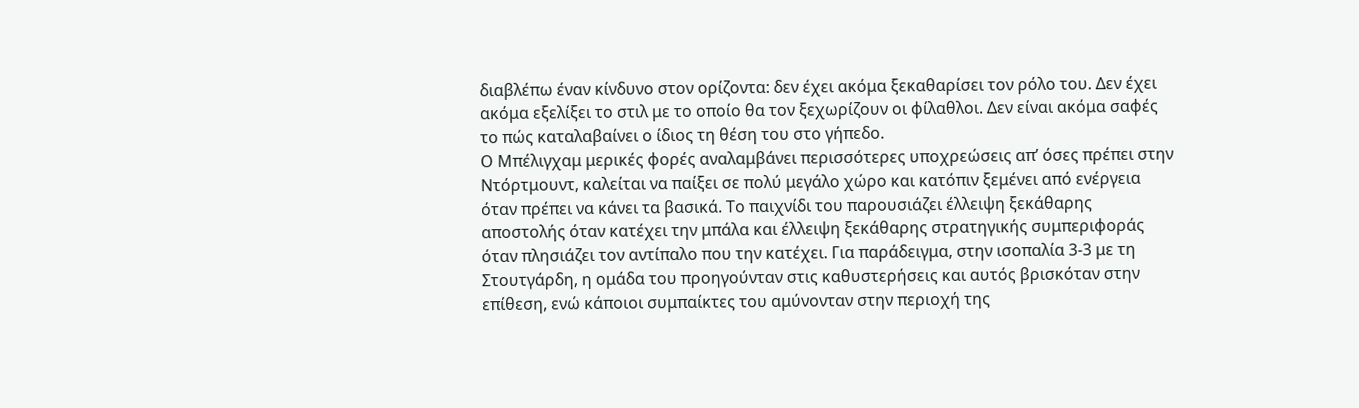διαβλέπω έναν κίνδυνο στον ορίζοντα: δεν έχει ακόμα ξεκαθαρίσει τον ρόλο του. Δεν έχει ακόμα εξελίξει το στιλ με το οποίο θα τον ξεχωρίζουν οι φίλαθλοι. Δεν είναι ακόμα σαφές το πώς καταλαβαίνει ο ίδιος τη θέση του στο γήπεδο.
Ο Μπέλιγχαμ μερικές φορές αναλαμβάνει περισσότερες υποχρεώσεις απ’ όσες πρέπει στην Ντόρτμουντ, καλείται να παίξει σε πολύ μεγάλο χώρο και κατόπιν ξεμένει από ενέργεια όταν πρέπει να κάνει τα βασικά. Το παιχνίδι του παρουσιάζει έλλειψη ξεκάθαρης αποστολής όταν κατέχει την μπάλα και έλλειψη ξεκάθαρης στρατηγικής συμπεριφοράς όταν πλησιάζει τον αντίπαλο που την κατέχει. Για παράδειγμα, στην ισοπαλία 3-3 με τη Στουτγάρδη, η ομάδα του προηγούνταν στις καθυστερήσεις και αυτός βρισκόταν στην επίθεση, ενώ κάποιοι συμπαίκτες του αμύνονταν στην περιοχή της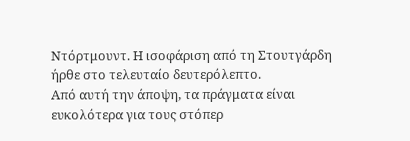Ντόρτμουντ. Η ισοφάριση από τη Στουτγάρδη ήρθε στο τελευταίο δευτερόλεπτο.
Από αυτή την άποψη, τα πράγματα είναι ευκολότερα για τους στόπερ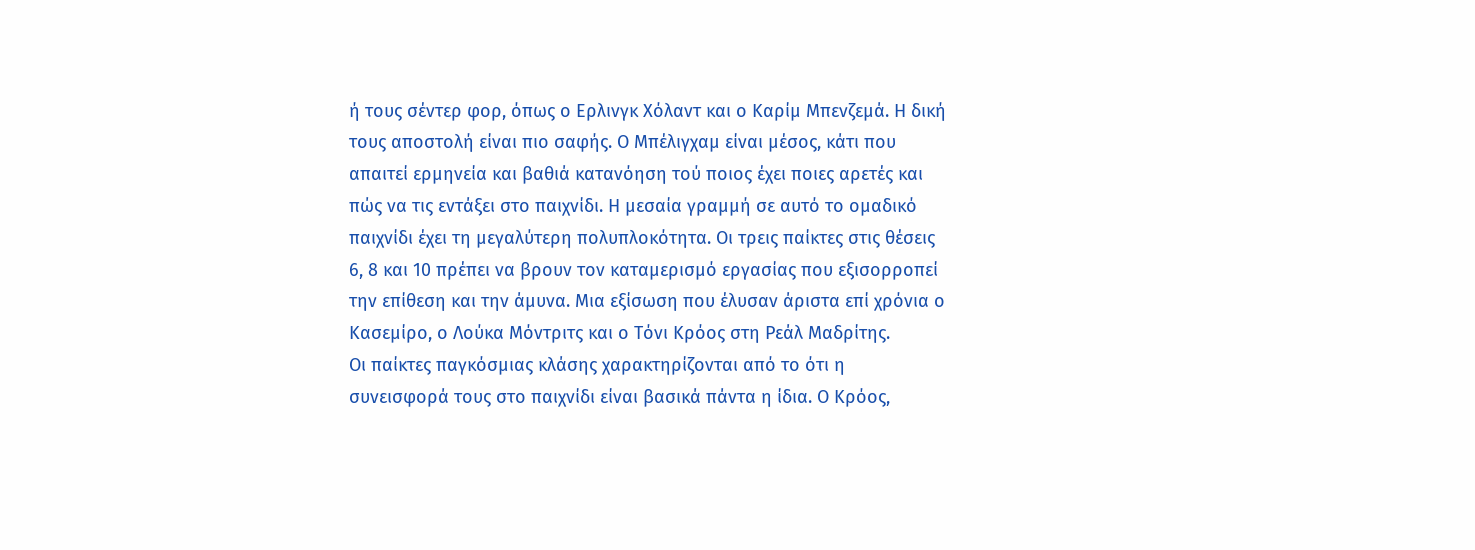ή τους σέντερ φορ, όπως ο Ερλινγκ Χόλαντ και ο Καρίμ Μπενζεμά. Η δική τους αποστολή είναι πιο σαφής. Ο Μπέλιγχαμ είναι μέσος, κάτι που απαιτεί ερμηνεία και βαθιά κατανόηση τού ποιος έχει ποιες αρετές και πώς να τις εντάξει στο παιχνίδι. Η μεσαία γραμμή σε αυτό το ομαδικό παιχνίδι έχει τη μεγαλύτερη πολυπλοκότητα. Οι τρεις παίκτες στις θέσεις 6, 8 και 10 πρέπει να βρουν τον καταμερισμό εργασίας που εξισορροπεί την επίθεση και την άμυνα. Μια εξίσωση που έλυσαν άριστα επί χρόνια ο Κασεμίρο, ο Λούκα Μόντριτς και ο Τόνι Κρόος στη Ρεάλ Μαδρίτης.
Οι παίκτες παγκόσμιας κλάσης χαρακτηρίζονται από το ότι η συνεισφορά τους στο παιχνίδι είναι βασικά πάντα η ίδια. Ο Κρόος,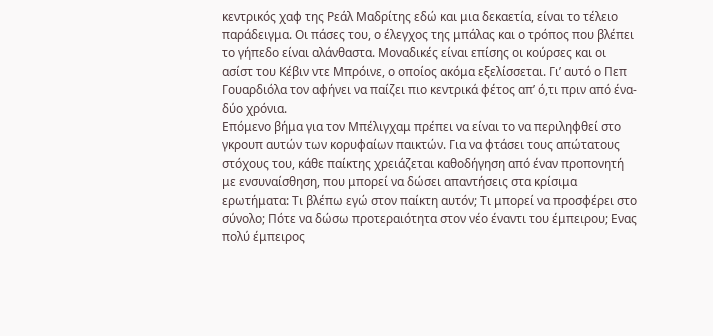κεντρικός χαφ της Ρεάλ Μαδρίτης εδώ και μια δεκαετία, είναι το τέλειο παράδειγμα. Οι πάσες του, ο έλεγχος της μπάλας και ο τρόπος που βλέπει το γήπεδο είναι αλάνθαστα. Μοναδικές είναι επίσης οι κούρσες και οι ασίστ του Κέβιν ντε Μπρόινε, ο οποίος ακόμα εξελίσσεται. Γι’ αυτό ο Πεπ Γουαρδιόλα τον αφήνει να παίζει πιο κεντρικά φέτος απ’ ό,τι πριν από ένα-δύο χρόνια.
Επόμενο βήμα για τον Μπέλιγχαμ πρέπει να είναι το να περιληφθεί στο γκρουπ αυτών των κορυφαίων παικτών. Για να φτάσει τους απώτατους στόχους του, κάθε παίκτης χρειάζεται καθοδήγηση από έναν προπονητή με ενσυναίσθηση, που μπορεί να δώσει απαντήσεις στα κρίσιμα ερωτήματα: Τι βλέπω εγώ στον παίκτη αυτόν; Τι μπορεί να προσφέρει στο σύνολο; Πότε να δώσω προτεραιότητα στον νέο έναντι του έμπειρου; Ενας πολύ έμπειρος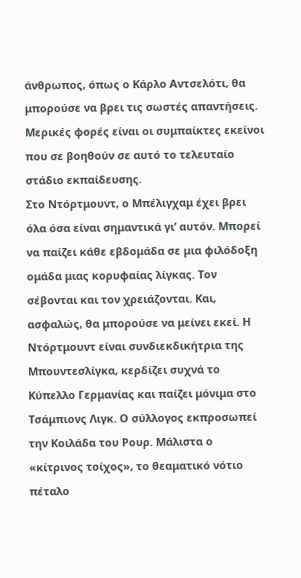άνθρωπος, όπως ο Κάρλο Αντσελότι, θα μπορούσε να βρει τις σωστές απαντήσεις. Μερικές φορές είναι οι συμπαίκτες εκείνοι που σε βοηθούν σε αυτό το τελευταίο στάδιο εκπαίδευσης.
Στο Ντόρτμουντ, ο Μπέλιγχαμ έχει βρει όλα όσα είναι σημαντικά γι’ αυτόν. Μπορεί να παίζει κάθε εβδομάδα σε μια φιλόδοξη ομάδα μιας κορυφαίας λίγκας. Τον σέβονται και τον χρειάζονται. Και, ασφαλώς, θα μπορούσε να μείνει εκεί. Η Ντόρτμουντ είναι συνδιεκδικήτρια της Μπουντεσλίγκα, κερδίζει συχνά το Κύπελλο Γερμανίας και παίζει μόνιμα στο Τσάμπιονς Λιγκ. Ο σύλλογος εκπροσωπεί την Κοιλάδα του Ρουρ. Μάλιστα ο «κίτρινος τοίχος», το θεαματικό νότιο πέταλο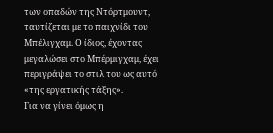των οπαδών της Ντόρτμουντ, ταυτίζεται με το παιχνίδι του Μπέλιγχαμ. Ο ίδιος, έχοντας μεγαλώσει στο Μπέρμιγχαμ, έχει περιγράψει το στιλ του ως αυτό «της εργατικής τάξης».
Για να γίνει όμως η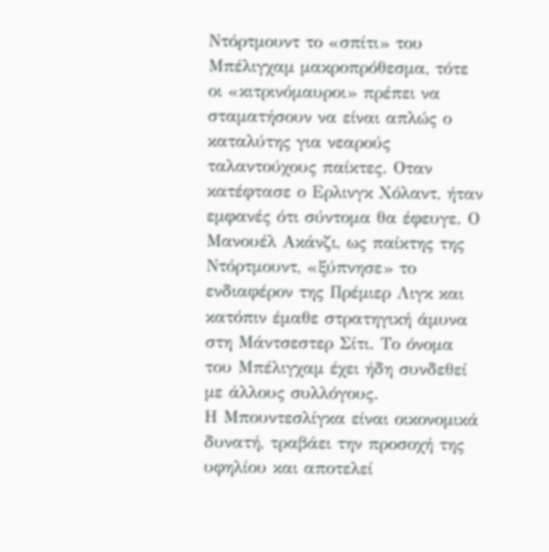Ντόρτμουντ το «σπίτι» του Μπέλιγχαμ μακροπρόθεσμα, τότε οι «κιτρινόμαυροι» πρέπει να σταματήσουν να είναι απλώς ο καταλύτης για νεαρούς ταλαντούχους παίκτες. Οταν κατέφτασε ο Ερλινγκ Χόλαντ, ήταν εμφανές ότι σύντομα θα έφευγε. Ο Μανουέλ Ακάνζι, ως παίκτης της Ντόρτμουντ, «ξύπνησε» το ενδιαφέρον της Πρέμιερ Λιγκ και κατόπιν έμαθε στρατηγική άμυνα στη Μάντσεστερ Σίτι. Το όνομα του Μπέλιγχαμ έχει ήδη συνδεθεί με άλλους συλλόγους.
Η Μπουντεσλίγκα είναι οικονομικά δυνατή, τραβάει την προσοχή της υφηλίου και αποτελεί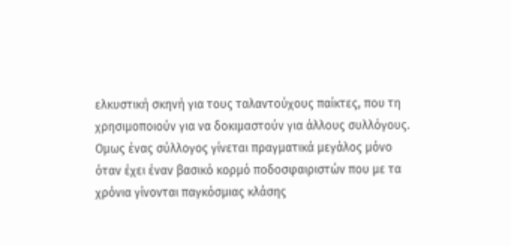ελκυστική σκηνή για τους ταλαντούχους παίκτες, που τη χρησιμοποιούν για να δοκιμαστούν για άλλους συλλόγους. Ομως ένας σύλλογος γίνεται πραγματικά μεγάλος μόνο όταν έχει έναν βασικό κορμό ποδοσφαιριστών που με τα χρόνια γίνονται παγκόσμιας κλάσης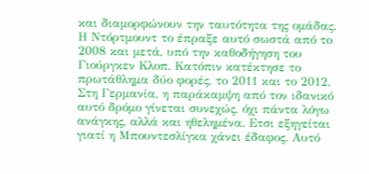και διαμορφώνουν την ταυτότητα της ομάδας. Η Ντόρτμουντ το έπραξε αυτό σωστά από το 2008 και μετά, υπό την καθοδήγηση του Γιούργκεν Κλοπ. Κατόπιν κατέκτησε το πρωτάθλημα δύο φορές, το 2011 και το 2012.
Στη Γερμανία, η παράκαμψη από τον ιδανικό αυτό δρόμο γίνεται συνεχώς, όχι πάντα λόγω ανάγκης, αλλά και ηθελημένα. Ετσι εξηγείται γιατί η Μπουντεσλίγκα χάνει έδαφος. Αυτό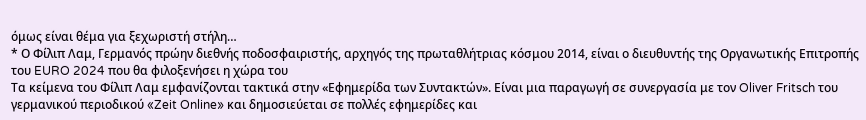όμως είναι θέμα για ξεχωριστή στήλη…
* Ο Φίλιπ Λαμ, Γερμανός πρώην διεθνής ποδοσφαιριστής, αρχηγός της πρωταθλήτριας κόσμου 2014, είναι ο διευθυντής της Οργανωτικής Επιτροπής του EURO 2024 που θα φιλοξενήσει η χώρα του
Τα κείμενα του Φίλιπ Λαμ εμφανίζονται τακτικά στην «Εφημερίδα των Συντακτών». Είναι μια παραγωγή σε συνεργασία με τον Oliver Fritsch του γερμανικού περιοδικού «Zeit Online» και δημοσιεύεται σε πολλές εφημερίδες και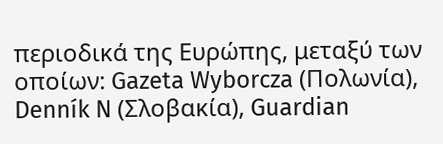περιοδικά της Ευρώπης, μεταξύ των οποίων: Gazeta Wyborcza (Πολωνία), Denník N (Σλοβακία), Guardian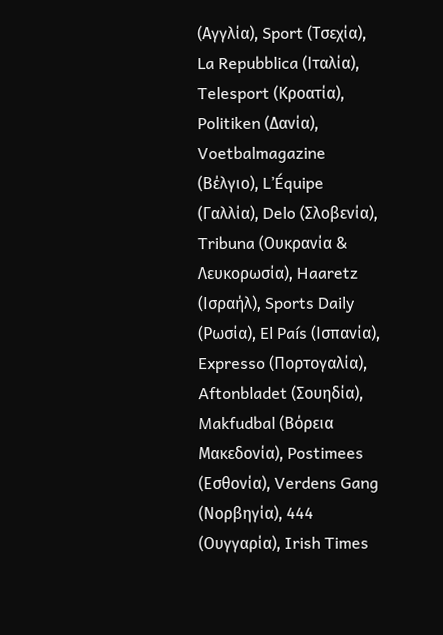(Αγγλία), Sport (Τσεχία), La Repubblica (Ιταλία), Telesport (Κροατία), Politiken (Δανία), Voetbalmagazine (Βέλγιο), L’Équipe (Γαλλία), Delo (Σλοβενία), Tribuna (Ουκρανία & Λευκορωσία), Haaretz (Ισραήλ), Sports Daily (Ρωσία), El País (Ισπανία), Expresso (Πορτογαλία), Aftonbladet (Σουηδία), Makfudbal (Βόρεια Μακεδονία), Postimees (Εσθονία), Verdens Gang (Νορβηγία), 444 (Ουγγαρία), Irish Times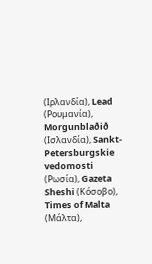(Ιρλανδία), Lead (Ρουμανία), Morgunblaðið (Ισλανδία), Sankt-Petersburgskie vedomosti (Ρωσία), Gazeta Sheshi (Κόσοβο), Times of Malta (Μάλτα),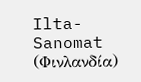Ilta-Sanomat (Φινλανδία)